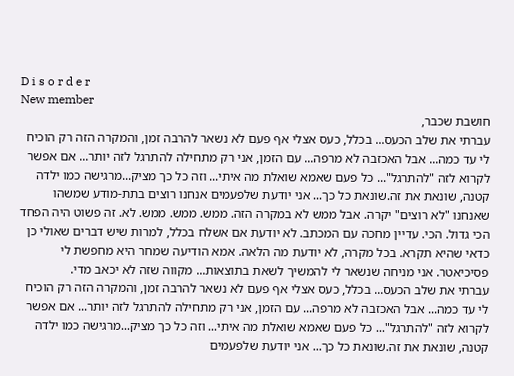D i s o r d e r
New member
חושבת שכבר,
עברתי את שלב הכעס... בכלל, כעס אצלי אף פעם לא נשאר להרבה זמן, והמקרה הזה רק הוכיח לי עד כמה... אבל האכזבה לא מרפה... עם הזמן, אני רק מתחילה להתרגל לזה יותר... אם אפשר לקרוא לזה "להתרגל"... כל פעם שאמא שואלת מה איתי... וזה כל כך מציק...מרגישה כמו ילדה קטנה, שונאת את זה.שונאת כל כך... אני יודעת שלפעמים אנחנו רוצים בתת-מודע שמשהו שאנחנו "לא רוצים" יקרה. אבל ממש לא במקרה הזה. ממש. ממש. ממש. לא. זה פשוט היה הפחד הכי גדול. הכי. עדיין מחכה עם המכתב. לא יודעת אם אשלח בכלל, למרות שיש דברים שאולי כן כדאי שהיא תקרא. בכל מקרה, לא יודעת מה הלאה. אמא הודיעה שמחר היא מחפשת לי פסיכיאטר. אני מניחה שנשאר לי להמשיך לשאת בתוצאות... מקווה שזה לא יכאב מדי.
עברתי את שלב הכעס... בכלל, כעס אצלי אף פעם לא נשאר להרבה זמן, והמקרה הזה רק הוכיח לי עד כמה... אבל האכזבה לא מרפה... עם הזמן, אני רק מתחילה להתרגל לזה יותר... אם אפשר לקרוא לזה "להתרגל"... כל פעם שאמא שואלת מה איתי... וזה כל כך מציק...מרגישה כמו ילדה קטנה, שונאת את זה.שונאת כל כך... אני יודעת שלפעמים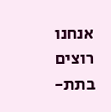אנחנו רוצים בתת-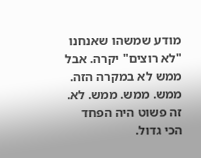מודע שמשהו שאנחנו "לא רוצים" יקרה. אבל ממש לא במקרה הזה. ממש. ממש. ממש. לא. זה פשוט היה הפחד הכי גדול.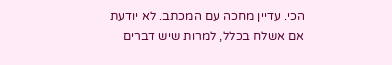הכי. עדיין מחכה עם המכתב. לא יודעת אם אשלח בכלל, למרות שיש דברים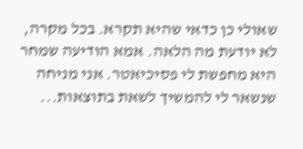שאולי כן כדאי שהיא תקרא. בכל מקרה, לא יודעת מה הלאה. אמא הודיעה שמחר היא מחפשת לי פסיכיאטר. אני מניחה שנשאר לי להמשיך לשאת בתוצאות...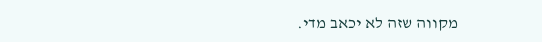מקווה שזה לא יכאב מדי.